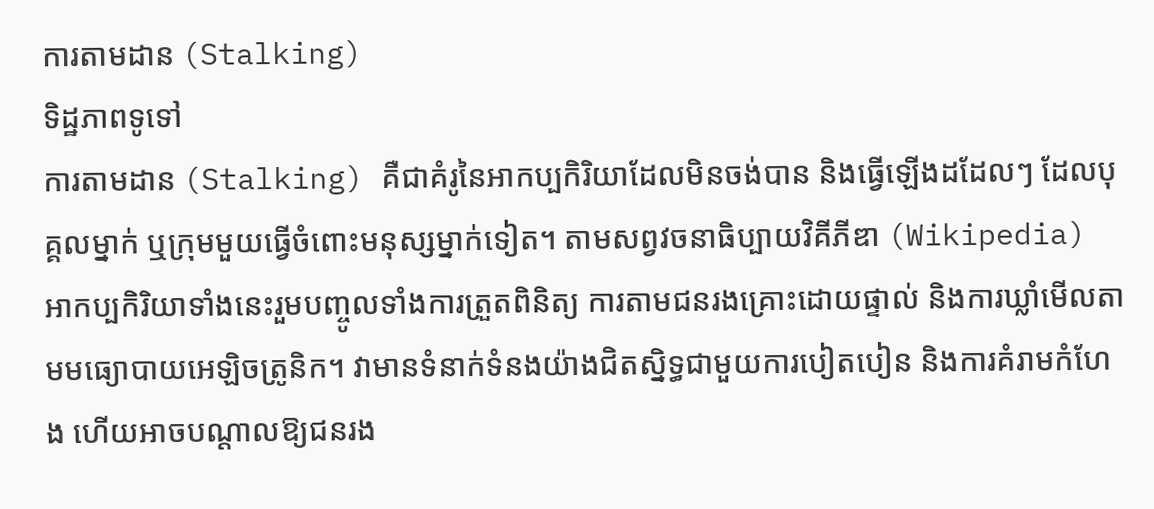ការតាមដាន (Stalking)
ទិដ្ឋភាពទូទៅ
ការតាមដាន (Stalking) គឺជាគំរូនៃអាកប្បកិរិយាដែលមិនចង់បាន និងធ្វើឡើងដដែលៗ ដែលបុគ្គលម្នាក់ ឬក្រុមមួយធ្វើចំពោះមនុស្សម្នាក់ទៀត។ តាមសព្វវចនាធិប្បាយវិគីភីឌា (Wikipedia) អាកប្បកិរិយាទាំងនេះរួមបញ្ចូលទាំងការត្រួតពិនិត្យ ការតាមជនរងគ្រោះដោយផ្ទាល់ និងការឃ្លាំមើលតាមមធ្យោបាយអេឡិចត្រូនិក។ វាមានទំនាក់ទំនងយ៉ាងជិតស្និទ្ធជាមួយការបៀតបៀន និងការគំរាមកំហែង ហើយអាចបណ្តាលឱ្យជនរង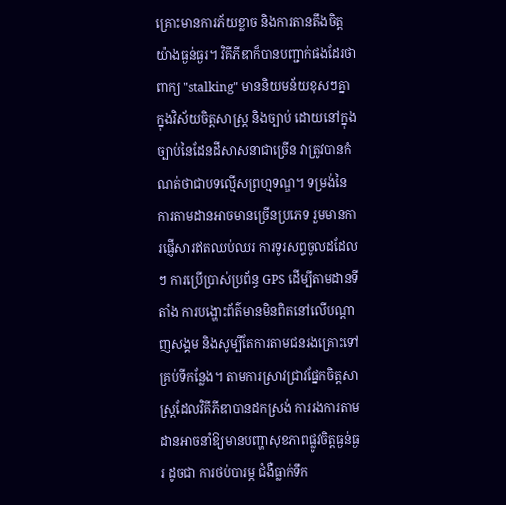គ្រោះមានការភ័យខ្លាច និងការតានតឹងចិត្តយ៉ាងធ្ងន់ធ្ងរ។ វិគីភីឌាក៏បានបញ្ជាក់ផងដែរថា ពាក្យ "stalking" មាននិយមន័យខុសៗគ្នាក្នុងវិស័យចិត្តសាស្ត្រ និងច្បាប់ ដោយនៅក្នុងច្បាប់នៃដែនដីសាសនាជាច្រើន វាត្រូវបានកំណត់ថាជាបទល្មើសព្រហ្មទណ្ឌ។ ទម្រង់នៃការតាមដានអាចមានច្រើនប្រភេទ រួមមានការផ្ញើសារឥតឈប់ឈរ ការទូរសព្ទចូលដដែលៗ ការប្រើប្រាស់ប្រព័ន្ធ GPS ដើម្បីតាមដានទីតាំង ការបង្ហោះព័ត៌មានមិនពិតនៅលើបណ្តាញសង្គម និងសូម្បីតែការតាមជនរងគ្រោះទៅគ្រប់ទីកន្លែង។ តាមការស្រាវជ្រាវផ្នែកចិត្តសាស្ត្រដែលវិគីភីឌាបានដកស្រង់ ការរងការតាមដានអាចនាំឱ្យមានបញ្ហាសុខភាពផ្លូវចិត្តធ្ងន់ធ្ងរ ដូចជា ការថប់បារម្ភ ជំងឺធ្លាក់ទឹក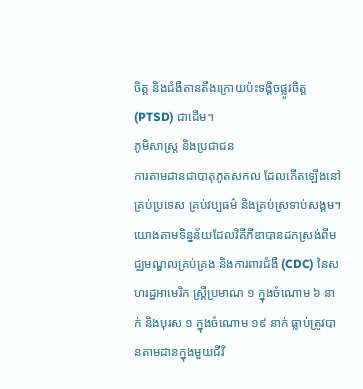ចិត្ត និងជំងឺតានតឹងក្រោយប៉ះទង្គិចផ្លូវចិត្ត (PTSD) ជាដើម។
ភូមិសាស្ត្រ និងប្រជាជន
ការតាមដានជាបាតុភូតសកល ដែលកើតឡើងនៅគ្រប់ប្រទេស គ្រប់វប្បធម៌ និងគ្រប់ស្រទាប់សង្គម។ យោងតាមទិន្នន័យដែលវិគីភីឌាបានដកស្រង់ពីមជ្ឈមណ្ឌលគ្រប់គ្រង និងការពារជំងឺ (CDC) នៃសហរដ្ឋអាមេរិក ស្ត្រីប្រមាណ ១ ក្នុងចំណោម ៦ នាក់ និងបុរស ១ ក្នុងចំណោម ១៩ នាក់ ធ្លាប់ត្រូវបានតាមដានក្នុងមួយជីវិ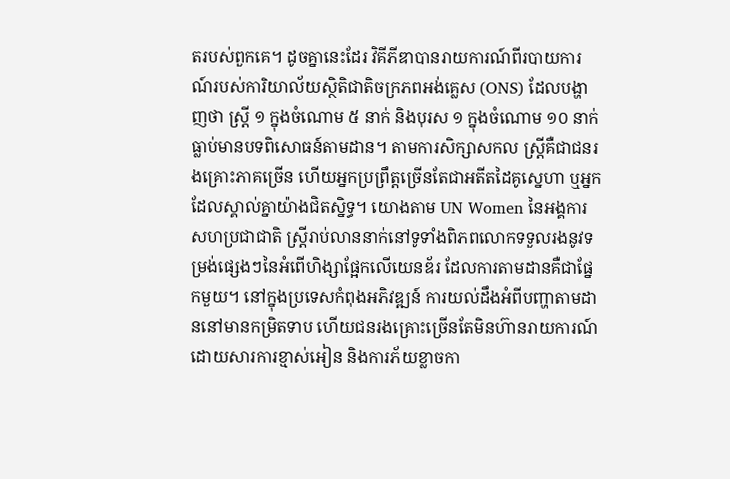តរបស់ពួកគេ។ ដូចគ្នានេះដែរ វិគីភីឌាបានរាយការណ៍ពីរបាយការណ៍របស់ការិយាល័យស្ថិតិជាតិចក្រភពអង់គ្លេស (ONS) ដែលបង្ហាញថា ស្ត្រី ១ ក្នុងចំណោម ៥ នាក់ និងបុរស ១ ក្នុងចំណោម ១០ នាក់ ធ្លាប់មានបទពិសោធន៍តាមដាន។ តាមការសិក្សាសកល ស្ត្រីគឺជាជនរងគ្រោះភាគច្រើន ហើយអ្នកប្រព្រឹត្តច្រើនតែជាអតីតដៃគូស្នេហា ឬអ្នកដែលស្គាល់គ្នាយ៉ាងជិតស្និទ្ធ។ យោងតាម UN Women នៃអង្គការសហប្រជាជាតិ ស្ត្រីរាប់លាននាក់នៅទូទាំងពិភពលោកទទួលរងនូវទម្រង់ផ្សេងៗនៃអំពើហិង្សាផ្អែកលើយេនឌ័រ ដែលការតាមដានគឺជាផ្នែកមួយ។ នៅក្នុងប្រទេសកំពុងអភិវឌ្ឍន៍ ការយល់ដឹងអំពីបញ្ហាតាមដាននៅមានកម្រិតទាប ហើយជនរងគ្រោះច្រើនតែមិនហ៊ានរាយការណ៍ដោយសារការខ្មាស់អៀន និងការភ័យខ្លាចកា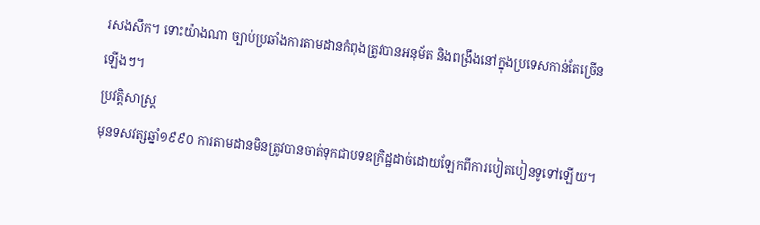រសងសឹក។ ទោះយ៉ាងណា ច្បាប់ប្រឆាំងការតាមដានកំពុងត្រូវបានអនុម័ត និងពង្រឹងនៅក្នុងប្រទេសកាន់តែច្រើនឡើងៗ។
ប្រវត្តិសាស្ត្រ
មុនទសវត្សឆ្នាំ១៩៩០ ការតាមដានមិនត្រូវបានចាត់ទុកជាបទឧក្រិដ្ឋដាច់ដោយឡែកពីការបៀតបៀនទូទៅឡើយ។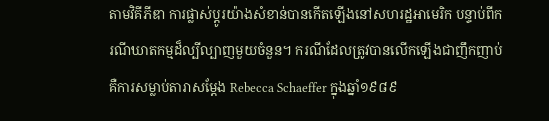តាមវិគីភីឌា ការផ្លាស់ប្តូរយ៉ាងសំខាន់បានកើតឡើងនៅសហរដ្ឋអាមេរិក បន្ទាប់ពីករណីឃាតកម្មដ៏ល្បីល្បាញមួយចំនួន។ ករណីដែលត្រូវបានលើកឡើងជាញឹកញាប់គឺការសម្លាប់តារាសម្តែង Rebecca Schaeffer ក្នុងឆ្នាំ១៩៨៩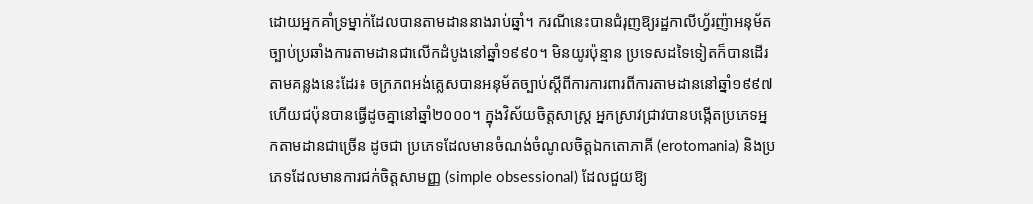ដោយអ្នកគាំទ្រម្នាក់ដែលបានតាមដាននាងរាប់ឆ្នាំ។ ករណីនេះបានជំរុញឱ្យរដ្ឋកាលីហ្វ័រញ៉ាអនុម័តច្បាប់ប្រឆាំងការតាមដានជាលើកដំបូងនៅឆ្នាំ១៩៩០។ មិនយូរប៉ុន្មាន ប្រទេសដទៃទៀតក៏បានដើរតាមគន្លងនេះដែរ៖ ចក្រភពអង់គ្លេសបានអនុម័តច្បាប់ស្តីពីការការពារពីការតាមដាននៅឆ្នាំ១៩៩៧ ហើយជប៉ុនបានធ្វើដូចគ្នានៅឆ្នាំ២០០០។ ក្នុងវិស័យចិត្តសាស្ត្រ អ្នកស្រាវជ្រាវបានបង្កើតប្រភេទអ្នកតាមដានជាច្រើន ដូចជា ប្រភេទដែលមានចំណង់ចំណូលចិត្តឯកតោភាគី (erotomania) និងប្រភេទដែលមានការជក់ចិត្តសាមញ្ញ (simple obsessional) ដែលជួយឱ្យ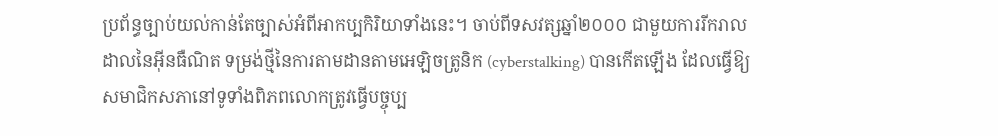ប្រព័ន្ធច្បាប់យល់កាន់តែច្បាស់អំពីអាកប្បកិរិយាទាំងនេះ។ ចាប់ពីទសវត្សឆ្នាំ២០០០ ជាមួយការរីករាលដាលនៃអ៊ីនធឺណិត ទម្រង់ថ្មីនៃការតាមដានតាមអេឡិចត្រូនិក (cyberstalking) បានកើតឡើង ដែលធ្វើឱ្យសមាជិកសភានៅទូទាំងពិភពលោកត្រូវធ្វើបច្ចុប្ប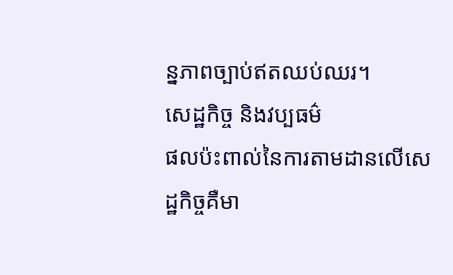ន្នភាពច្បាប់ឥតឈប់ឈរ។
សេដ្ឋកិច្ច និងវប្បធម៌
ផលប៉ះពាល់នៃការតាមដានលើសេដ្ឋកិច្ចគឺមា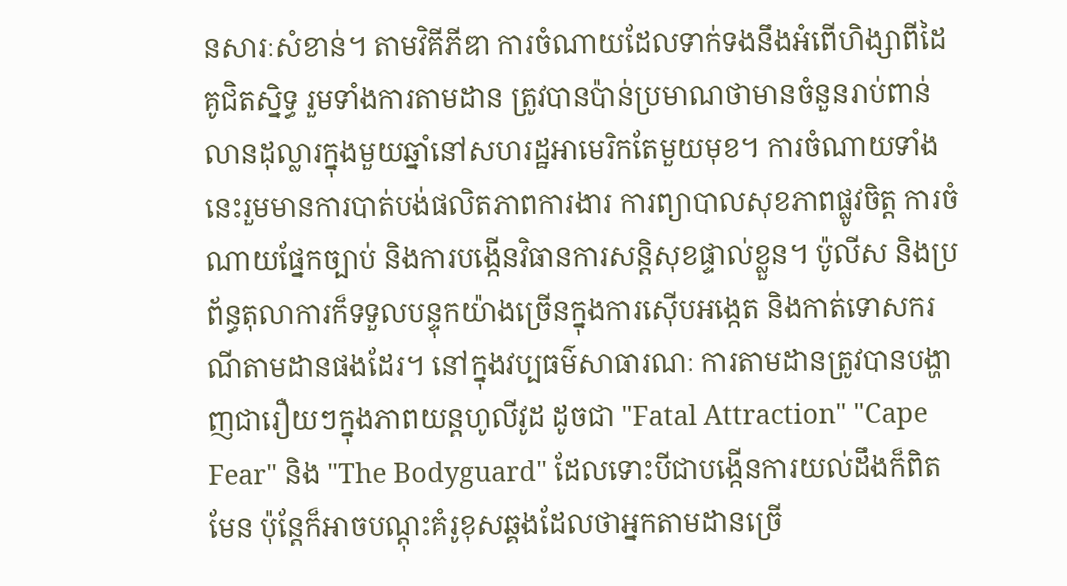នសារៈសំខាន់។ តាមវិគីភីឌា ការចំណាយដែលទាក់ទងនឹងអំពើហិង្សាពីដៃគូជិតស្និទ្ធ រួមទាំងការតាមដាន ត្រូវបានប៉ាន់ប្រមាណថាមានចំនួនរាប់ពាន់លានដុល្លារក្នុងមួយឆ្នាំនៅសហរដ្ឋអាមេរិកតែមួយមុខ។ ការចំណាយទាំងនេះរួមមានការបាត់បង់ផលិតភាពការងារ ការព្យាបាលសុខភាពផ្លូវចិត្ត ការចំណាយផ្នែកច្បាប់ និងការបង្កើនវិធានការសន្តិសុខផ្ទាល់ខ្លួន។ ប៉ូលីស និងប្រព័ន្ធតុលាការក៏ទទួលបន្ទុកយ៉ាងច្រើនក្នុងការស៊ើបអង្កេត និងកាត់ទោសករណីតាមដានផងដែរ។ នៅក្នុងវប្បធម៌សាធារណៈ ការតាមដានត្រូវបានបង្ហាញជារឿយៗក្នុងភាពយន្តហូលីវូដ ដូចជា "Fatal Attraction" "Cape Fear" និង "The Bodyguard" ដែលទោះបីជាបង្កើនការយល់ដឹងក៏ពិតមែន ប៉ុន្តែក៏អាចបណ្តុះគំរូខុសឆ្គងដែលថាអ្នកតាមដានច្រើ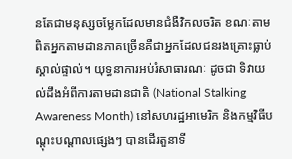នតែជាមនុស្សចម្លែកដែលមានជំងឺវិកលចរិត ខណៈតាមពិតអ្នកតាមដានភាគច្រើនគឺជាអ្នកដែលជនរងគ្រោះធ្លាប់ស្គាល់ផ្ទាល់។ យុទ្ធនាការអប់រំសាធារណៈ ដូចជា ទិវាយល់ដឹងអំពីការតាមដានជាតិ (National Stalking Awareness Month) នៅសហរដ្ឋអាមេរិក និងកម្មវិធីបណ្តុះបណ្តាលផ្សេងៗ បានដើរតួនាទី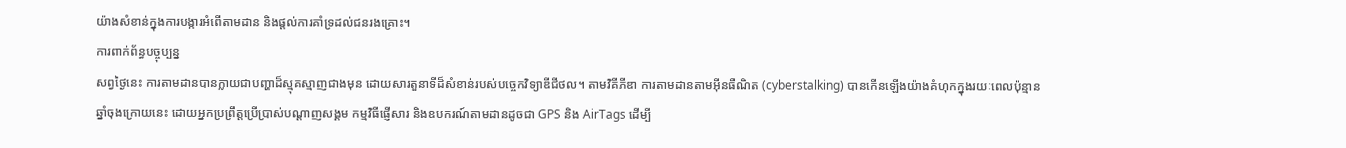យ៉ាងសំខាន់ក្នុងការបង្ការអំពើតាមដាន និងផ្តល់ការគាំទ្រដល់ជនរងគ្រោះ។
ការពាក់ព័ន្ធបច្ចុប្បន្ន
សព្វថ្ងៃនេះ ការតាមដានបានក្លាយជាបញ្ហាដ៏ស្មុគស្មាញជាងមុន ដោយសារតួនាទីដ៏សំខាន់របស់បច្ចេកវិទ្យាឌីជីថល។ តាមវិគីភីឌា ការតាមដានតាមអ៊ីនធឺណិត (cyberstalking) បានកើនឡើងយ៉ាងគំហុកក្នុងរយៈពេលប៉ុន្មានឆ្នាំចុងក្រោយនេះ ដោយអ្នកប្រព្រឹត្តប្រើប្រាស់បណ្តាញសង្គម កម្មវិធីផ្ញើសារ និងឧបករណ៍តាមដានដូចជា GPS និង AirTags ដើម្បី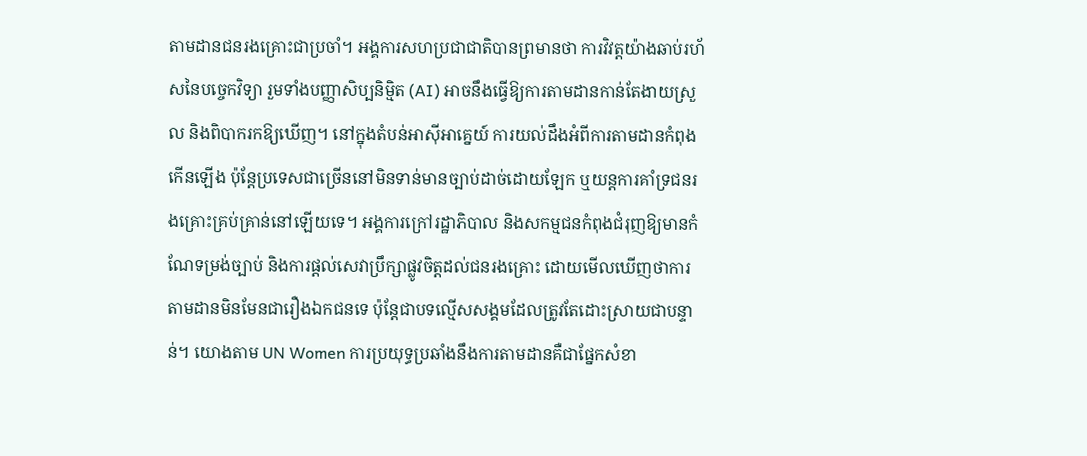តាមដានជនរងគ្រោះជាប្រចាំ។ អង្គការសហប្រជាជាតិបានព្រមានថា ការវិវត្តយ៉ាងឆាប់រហ័សនៃបច្ចេកវិទ្យា រួមទាំងបញ្ញាសិប្បនិម្មិត (AI) អាចនឹងធ្វើឱ្យការតាមដានកាន់តែងាយស្រួល និងពិបាករកឱ្យឃើញ។ នៅក្នុងតំបន់អាស៊ីអាគ្នេយ៍ ការយល់ដឹងអំពីការតាមដានកំពុងកើនឡើង ប៉ុន្តែប្រទេសជាច្រើននៅមិនទាន់មានច្បាប់ដាច់ដោយឡែក ឬយន្តការគាំទ្រជនរងគ្រោះគ្រប់គ្រាន់នៅឡើយទេ។ អង្គការក្រៅរដ្ឋាភិបាល និងសកម្មជនកំពុងជំរុញឱ្យមានកំណែទម្រង់ច្បាប់ និងការផ្តល់សេវាប្រឹក្សាផ្លូវចិត្តដល់ជនរងគ្រោះ ដោយមើលឃើញថាការតាមដានមិនមែនជារឿងឯកជនទេ ប៉ុន្តែជាបទល្មើសសង្គមដែលត្រូវតែដោះស្រាយជាបន្ទាន់។ យោងតាម UN Women ការប្រយុទ្ធប្រឆាំងនឹងការតាមដានគឺជាផ្នែកសំខា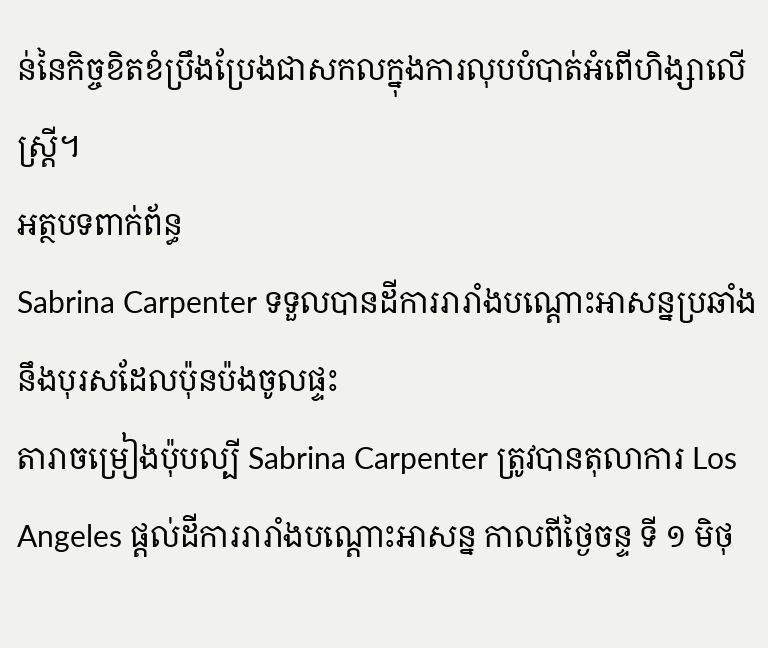ន់នៃកិច្ចខិតខំប្រឹងប្រែងជាសកលក្នុងការលុបបំបាត់អំពើហិង្សាលើស្ត្រី។
អត្ថបទពាក់ព័ន្ធ
Sabrina Carpenter ទទួលបានដីការរារាំងបណ្តោះអាសន្នប្រឆាំងនឹងបុរសដែលប៉ុនប៉ងចូលផ្ទះ
តារាចម្រៀងប៉ុបល្បី Sabrina Carpenter ត្រូវបានតុលាការ Los Angeles ផ្តល់ដីការរារាំងបណ្តោះអាសន្ន កាលពីថ្ងៃចន្ទ ទី ១ មិថុ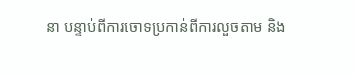នា បន្ទាប់ពីការចោទប្រកាន់ពីការលួចតាម និង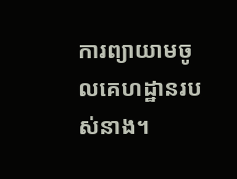ការព្យាយាមចូលគេហដ្ឋានរបស់នាង។